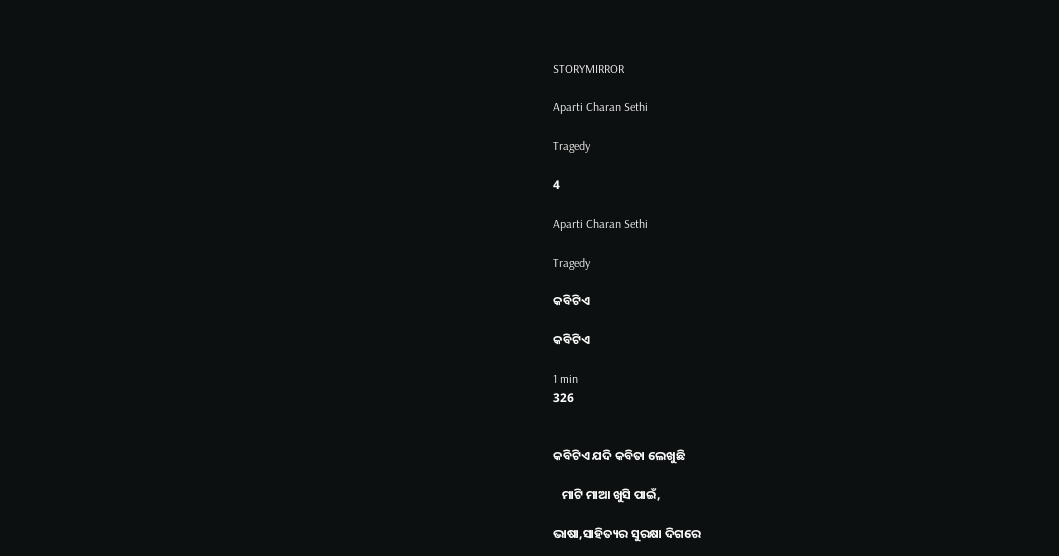STORYMIRROR

Aparti Charan Sethi

Tragedy

4

Aparti Charan Sethi

Tragedy

କବିଟିଏ

କବିଟିଏ

1 min
326


କବିଟିଏ ଯଦି କବିତା ଲେଖୁଛି

   ମାଟି ମାଆ ଖୁସି ପାଇଁ,

ଭାଷା,ସାହିତ୍ୟର ସୁରକ୍ଷା ଦିଗରେ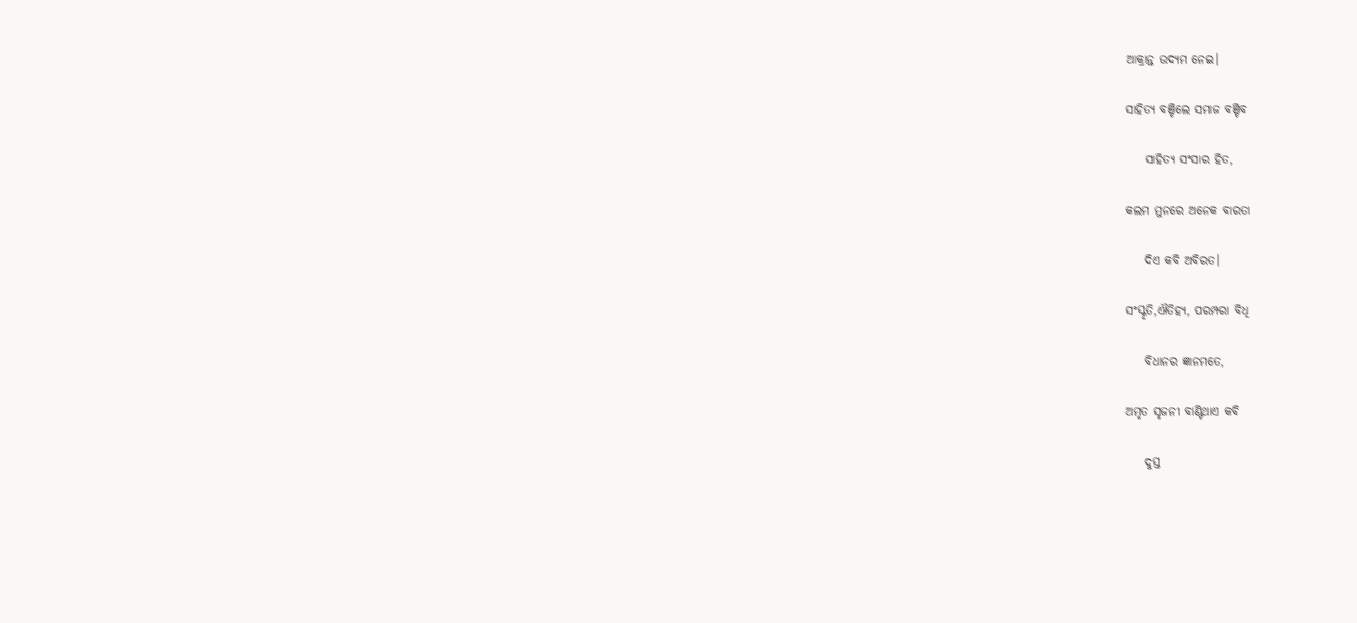ଆକ୍ରାନ୍ତ ଉଦ୍ୟମ ନେଇ।

ସାହିତ୍ୟ ବଞ୍ଚିଲେ ସମାଜ ବଞ୍ଚିବ

    ସାହିତ୍ୟ ସଂସାର ହିତ,

କଲମ ମୁନରେ ଅନେକ ବାରତା‌

    ଦିଏ କବି ଅବିରତ।

ସଂସ୍କୃତି,ଐତିହ୍ୟ, ପରମ୍ପରା ବିଧି

    ବିଧାନର ଜ୍ଞାନମତେ,

ଅମୃତ ସୃଜନୀ ବାଣ୍ଟିଥାଏ‌ କବି

    ଦୁସ୍ତ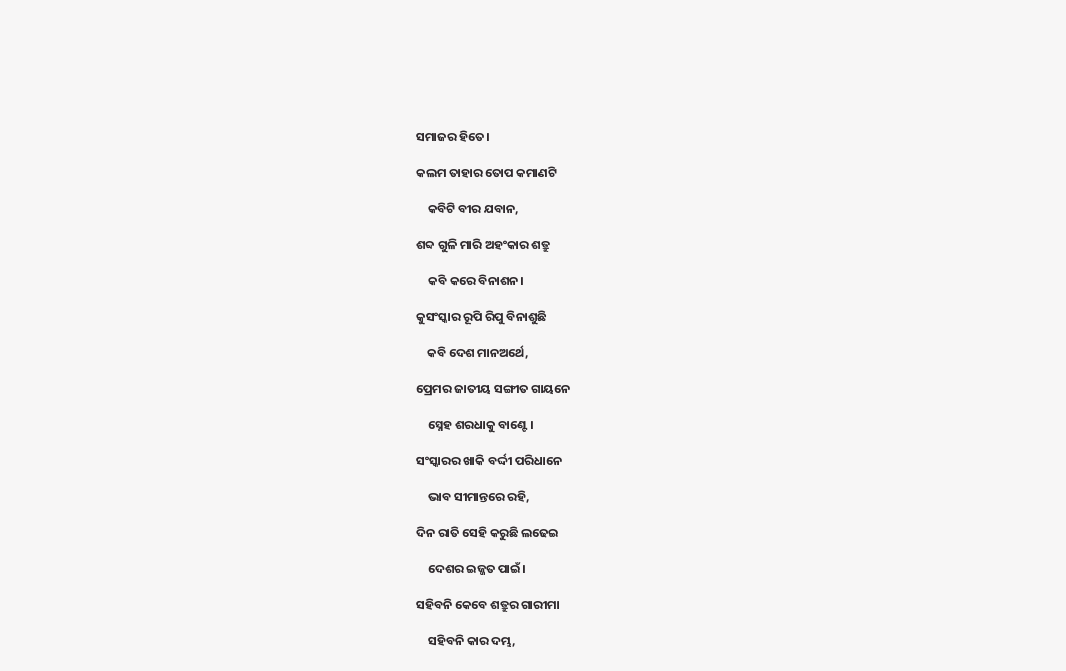ସମାଜର ହିତେ।

କଲମ ତାହାର ତୋପ କମାଣଟି

    କବିଟି ବୀର ଯବାନ,

ଶବ୍ଦ ଗୁଳି ମାରି ଅହଂକାର ଶତ୍ରୁ

    କବି କରେ ବିନାଶନ।

କୁସଂସ୍କାର ରୂପି ରିପୁ ବିନାଶୁଛି

    କବି ଦେଶ ମାନ‌ଅର୍ଥେ,

ପ୍ରେମର ଜାତୀୟ ସଙ୍ଗୀତ ଗାୟନେ

    ସ୍ନେହ ଶରଧାକୁ ବାଣ୍ଟେ।

ସଂସ୍କାରର ଖାକି ବର୍ଦ୍ଦୀ ପରିଧାନେ

    ଭାବ ସୀମାନ୍ତରେ ରହି,

ଦିନ ରାତି ସେହି କରୁଛି ଲଢେଇ

    ଦେଶର ଇଜ୍ଜତ ପାଇଁ।

ସହିବନି କେବେ ଶତ୍ରୁର ଗାରୀମା

    ସହିବନି କାର‌ ଦମ୍ଭ,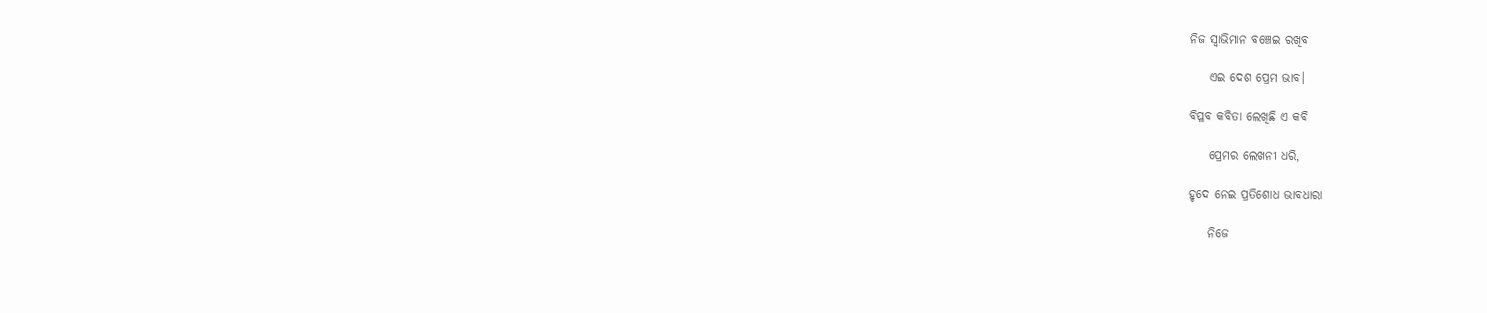ନିଜ ସ୍ବାଭିମାନ ବଞ୍ଚେଇ ରଖିବ

    ଏଇ ଦେଶ ପ୍ରେମ‌ ଭାବ।

ବିପ୍ଳବ କବିତା ଲେଖିଛି ଏ କବି

    ପ୍ରେମର ଲେଖନୀ ଧରି,

ହୃଦେ ନେଇ ପ୍ରତିଶୋଧ ଭାବଧାରା

    ନିଜେ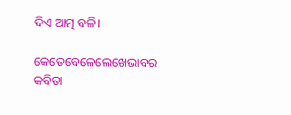ଦିଏ ଆତ୍ମ ବଳି।

କେତେବେଳେଲେଖେଭାବର କବିତା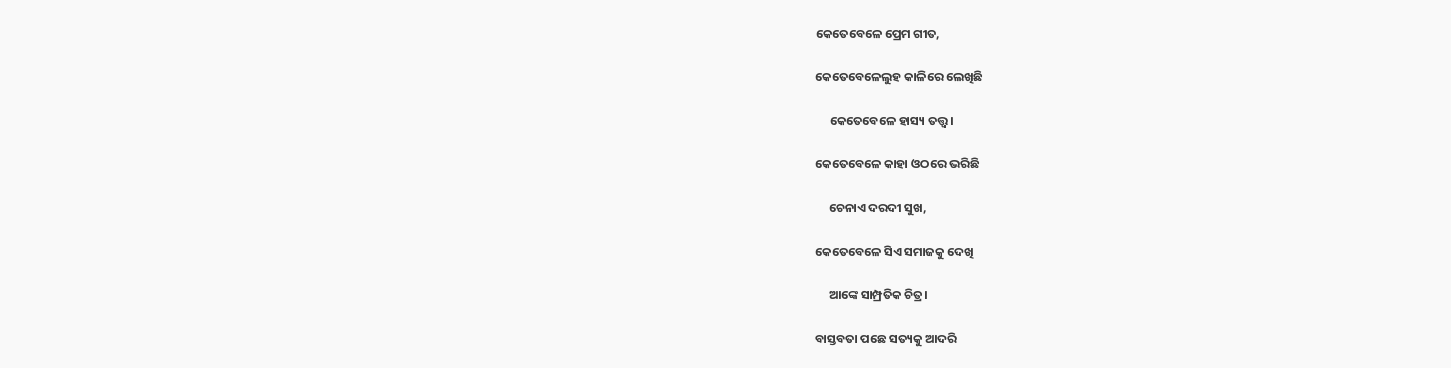କେତେବେଳେ ପ୍ରେମ ଗୀତ,

କେତେବେଳେଲୁହ କାଳିରେ‌ ଲେଖିଛି

     କେତେବେଳେ ହାସ୍ୟ ତତ୍ତ୍ଵ।

କେତେବେଳେ କାହା ଓଠରେ ଭରିଛି

     ଚେନାଏ‌ ଦରଦୀ ସୁଖ,

କେତେବେଳେ ସିଏ ସମାଜକୁ ଦେଖି

     ଆଙ୍କେ ସାମ୍ପ୍ରତିକ ଚିତ୍ର।

ବାସ୍ତବତା ପଛେ ସତ୍ୟକୁ ଆଦରି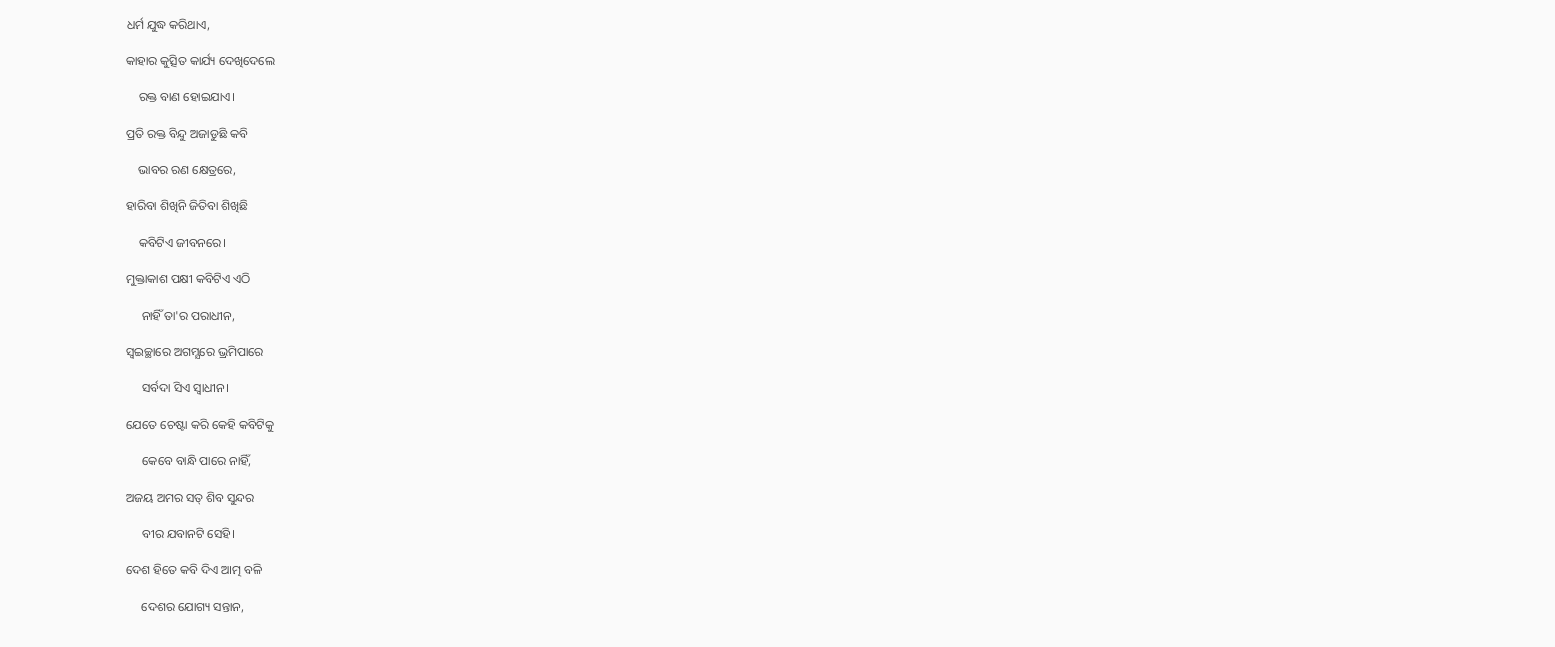ଧର୍ମ ଯୁଦ୍ଧ କରିଥାଏ,

କାହାର କୁତ୍ସିତ କାର୍ଯ୍ୟ ଦେଖିଦେଲେ

    ରକ୍ତ ବାଣ ହୋଇଯାଏ।

ପ୍ରତି ରକ୍ତ ବିନ୍ଦୁ ଅଜାଡୁଛି‌ କବି

    ଭାବର ରଣ କ୍ଷେତ୍ରରେ,

ହାରିବା ଶିଖିନି‌ ଜିତିବା ଶିଖିଛି‌

    କବିଟିଏ‌ ଜୀବନରେ‌।

ମୁକ୍ତାକାଶ ପକ୍ଷୀ କବିଟିଏ‌ ଏଠି

     ନାହିଁ ତା'ର ପରାଧୀନ,

ସ୍ଵଇଚ୍ଛାରେ ଅଗମ୍ଯରେ‌ ଭ୍ରମିପାରେ

     ସର୍ବଦା ସିଏ ସ୍ଵାଧୀନ।

ଯେତେ ଚେଷ୍ଟା କରି କେହି କବିଟିକୁ

     କେବେ ବାନ୍ଧି ପାରେ ନାହିଁ,

ଅଜୟ ଅମର ସତ୍ ଶିବ ସୁନ୍ଦର

     ବୀର ଯବାନଟି ସେହି।

ଦେଶ ହିତେ କବି ଦିଏ ଆତ୍ମ ବଳି

     ଦେଶର ଯୋଗ୍ୟ ସନ୍ତାନ,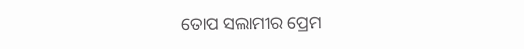ତୋପ ସଲାମୀର ପ୍ରେମ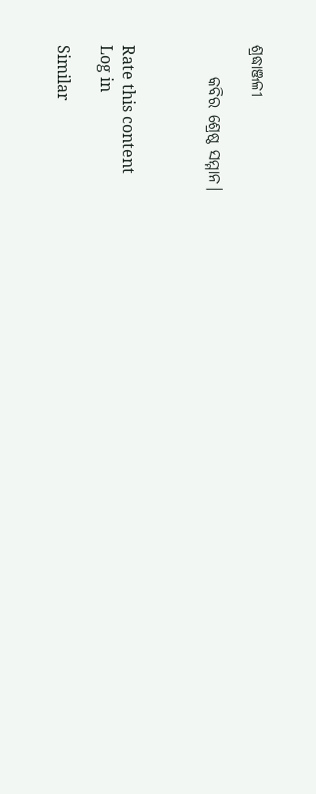ଶ୍ରଦ୍ଧାଞ୍ଜଳୀ

     କବିର ଶ୍ରେଷ୍ଠ ସମ୍ମାନ।



Rate this content
Log in

Similar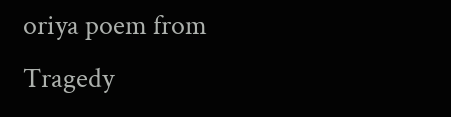oriya poem from Tragedy